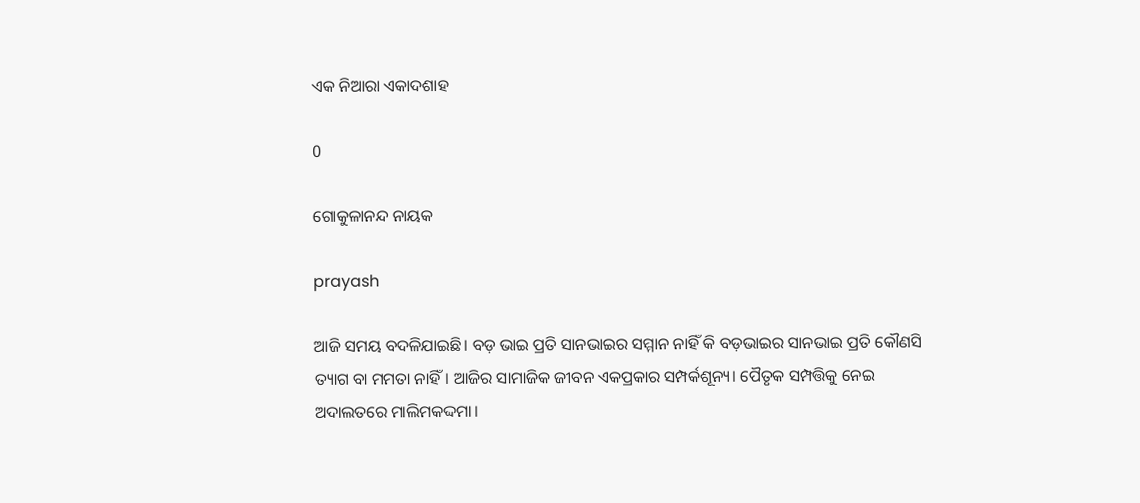ଏକ ନିଆରା ଏକାଦଶାହ

0

ଗୋକୁଳାନନ୍ଦ ନାୟକ

prayash

ଆଜି ସମୟ ବଦଳିଯାଇଛି। ବଡ଼ ଭାଇ ପ୍ରତି ସାନଭାଇର ସମ୍ମାନ ନାହିଁ କି ବଡ଼ଭାଇର ସାନଭାଇ ପ୍ରତି କୌଣସି ତ୍ୟାଗ ବା ମମତା ନାହିଁ। ଆଜିର ସାମାଜିକ ଜୀବନ ଏକପ୍ରକାର ସମ୍ପର୍କଶୂନ୍ୟ। ପୈତୃକ ସମ୍ପତ୍ତିକୁ ନେଇ ଅଦାଲତରେ ମାଲିମକଦ୍ଦମା।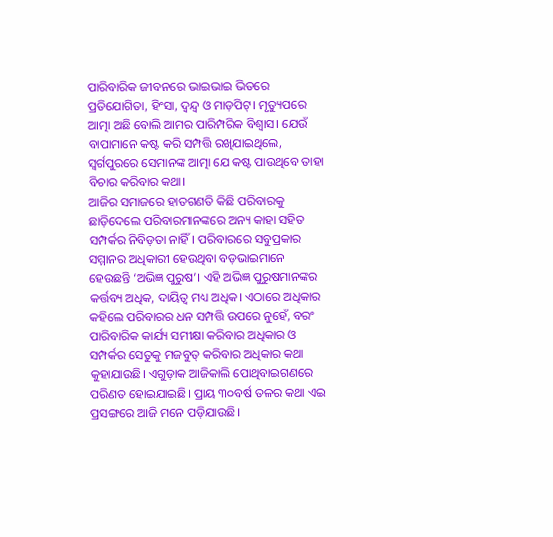ପାରିବାରିକ ଜୀବନରେ ଭାଇଭାଇ ଭିତରେ ପ୍ରତିଯୋଗିତା, ହିଂସା, ଦ୍ବନ୍ଦ୍ବ ଓ ମାଡ଼ପିଟ୍‌। ମୃତ୍ୟୁପରେ ଆତ୍ମା ଅଛି ବୋଲି ଆମର ପାରିମ୍ପରିକ ବିଶ୍ବାସ। ଯେଉଁ ବାପାମାନେ କଷ୍ଟ କରି ସମ୍ପତ୍ତି ରଖିଯାଇଥିଲେ, ସ୍ବର୍ଗପୁରରେ ସେମାନଙ୍କ ଆତ୍ମା ଯେ କଷ୍ଟ ପାଉଥିବେ ତାହା ବିଚାର କରିବାର କଥା।
ଆଜିର ସମାଜରେ ହାତଗଣତି କିଛି ପରିବାରକୁ ଛାଡ଼ିଦେଲେ ପରିବାରମାନଙ୍କରେ ଅନ୍ୟ କାହା ସହିତ ସମ୍ପର୍କର ନିବିଡ଼ତା ନାହିଁ। ପରିବାରରେ ସବୁପ୍ରକାର ସମ୍ମାନର ଅଧିକାରୀ ହେଉଥିବା ବଡ଼ଭାଇମାନେ ହେଉଛନ୍ତି ‘ଅଭିଜ୍ଞ ପୁରୁଷ’। ଏହି ଅଭିଜ୍ଞ ପୁରୁଷମାନଙ୍କର କର୍ତ୍ତବ୍ୟ ଅଧିକ, ଦାୟିତ୍ବ ମଧ୍ୟ ଅଧିକ। ଏଠ‌ାରେ ଅଧିକାର କହିଲେ ପରିବାରର ଧନ ସମ୍ପତ୍ତି ଉପରେ ନୁହେଁ, ବରଂ ପାରିବାରିକ କାର୍ଯ୍ୟ ସମୀକ୍ଷା କରିବାର ଅଧିକାର ଓ ସମ୍ପର୍କର ସେତୁକୁ ମଜବୁତ୍‌ କରିବାର ଅଧିକାର କଥା କୁହାଯାଉଛି। ଏଗୁଡ଼ାକ ଆଜିକାଲି ପୋଥିବାଇଗଣରେ ପରିଣତ ହୋଇଯାଇଛି। ପ୍ରାୟ ୩୦ବର୍ଷ ତଳର କଥା ଏଇ ପ୍ରସଙ୍ଗରେ ଆଜି ମନେ ପଡ଼ିଯାଉଛି।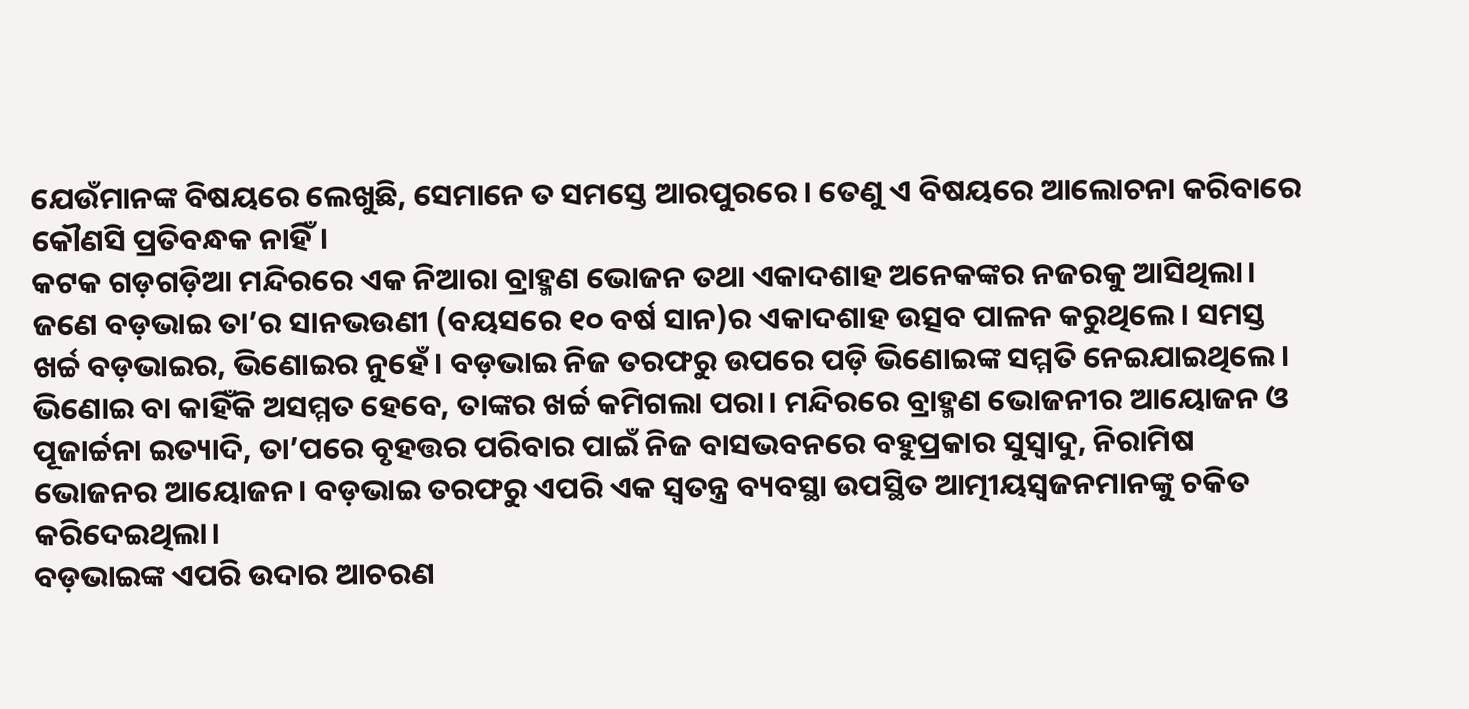ଯେଉଁମାନଙ୍କ ବିଷୟରେ ଲେଖୁଛି, ସେମାନେ ତ ସମସ୍ତେ ଆରପୁରରେ। ତେଣୁ ଏ ବିଷୟରେ ଆଲୋଚନା କରିବାରେ କୌଣସି ପ୍ରତିବନ୍ଧକ ନାହିଁ।
କଟକ ଗଡ଼ଗଡ଼ିଆ ମନ୍ଦିରରେ ଏକ ନିଆରା ବ୍ରାହ୍ମଣ ଭୋଜନ ତଥା ଏକାଦଶାହ ଅନେକଙ୍କର ନଜରକୁ ଆସିଥିଲା। ଜଣେ ବଡ଼ଭାଇ ତା’ର ସାନଭଉଣୀ (ବୟସରେ ୧୦ ବର୍ଷ ସାନ)ର ଏକାଦଶାହ ଉତ୍ସବ ପାଳନ କରୁଥିଲେ। ସମସ୍ତ ଖର୍ଚ୍ଚ ବଡ଼ଭାଇର, ଭିଣୋଇର ନୁହେଁ। ବଡ଼ଭାଇ ନିଜ ତରଫରୁ ଉପରେ ପଡ଼ି ଭିଣୋଇଙ୍କ ସମ୍ମତି ନେଇଯାଇଥିଲେ। ଭିଣୋଇ ବା କାହିଁକି ଅସମ୍ମତ ହେବେ, ତାଙ୍କର ଖର୍ଚ୍ଚ କମିଗଲା ପରା। ମନ୍ଦିରରେ ବ୍ରାହ୍ମଣ ଭୋଜନୀର ଆୟୋଜନ ଓ ପୂଜାର୍ଚ୍ଚନା ଇତ୍ୟାଦି, ତା’ପରେ ବୃହତ୍ତର ପରିବାର ପାଇଁ ନିଜ ବାସଭବନରେ ବହୁପ୍ରକାର ସୁସ୍ବାଦୁ, ନିରାମିଷ ଭୋଜନର ଆୟୋଜନ। ବଡ଼ଭାଇ ତରଫରୁ ଏପରି ଏକ ସ୍ବତନ୍ତ୍ର ବ୍ୟବସ୍ଥା ଉପସ୍ଥିତ ଆତ୍ମୀୟସ୍ବଜନମାନଙ୍କୁ ଚକିତ କରିଦେଇଥିଲା।
ବଡ଼ଭାଇଙ୍କ ଏପରି ଉଦାର ଆଚରଣ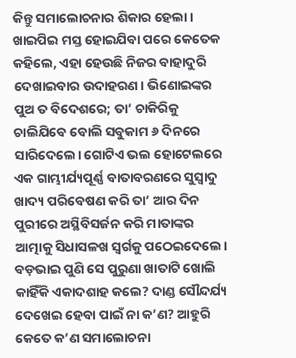କିନ୍ତୁ ସମାଲୋଚନାର ଶିକାର ହେଲା। ଖାଇପିଇ ମସ୍ତ ହୋଇଯିବା ପରେ କେତେକ କହିଲେ, ଏହା ହେଉଛି ନିଜର ବାହାଦୁରି ଦେଖାଇବାର ଉଦାହରଣ। ଭିଣୋଇଙ୍କର ପୁଅ ତ ବିଦେଶରେ; ତା’ ଚାକିରିକୁ ଚାଲିଯିବେ ବୋଲି ସବୁକାମ ୬ ଦିନରେ ସାରିଦେଲେ। ଗୋଟିଏ ଭଲ ହୋଟେଲରେ ଏକ ଗାମ୍ଭୀର୍ଯ୍ୟପୂର୍ଣ୍ଣ ବାତାବରଣରେ ସୁସ୍ବାଦୁ ଖାଦ୍ୟ ପରିବେଷଣ କରି ତା’ ଆର ଦିନ ପୁରୀରେ ଅସ୍ଥିବିସର୍ଜନ କରି ମାତାଙ୍କର ଆତ୍ମାକୁ ସିଧାସଳଖ ସ୍ବର୍ଗକୁ ପଠେଇଦେଲେ। ବଡ଼ଭାଇ ପୁଣି ସେ ପୁରୁଣା ଖାତାଟି ଖୋଲି କାହିଁକି ଏକାଦଶାହ କଲେ? ଦାଣ୍ଡ ସୌନ୍ଦର୍ଯ୍ୟ ଦେଖେଇ ହେବା ପାଇଁ ନା କ’ଣ? ଆହୁରି କେତେ କ’ଣ ସମାଲୋଚନା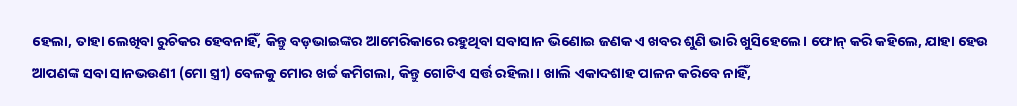ହେଲା, ତାହା ଲେଖିବା ରୁଚିକର ହେବନାହିଁ, କିନ୍ତୁ ବଡ଼ଭାଇଙ୍କର ଆମେରିକାରେ ରହୁଥିବା ସବାସାନ ଭିଣୋଇ ଜଣକ ଏ ଖବର ଶୁଣି ଭାରି ଖୁସିହେଲେ। ଫୋନ୍‌ କରି କହିଲେ, ଯାହା ହେଉ ଆପଣଙ୍କ ସବା ସାନଭଉଣୀ (ମୋ ସ୍ତ୍ରୀ) ବେଳକୁ ମୋର ଖର୍ଚ୍ଚ କମିଗଲା, କିନ୍ତୁ ଗୋଟିଏ ସର୍ତ୍ତ ରହିଲା। ଖାଲି ଏକାଦଶାହ ପାଳନ କରିବେ ନାହିଁ,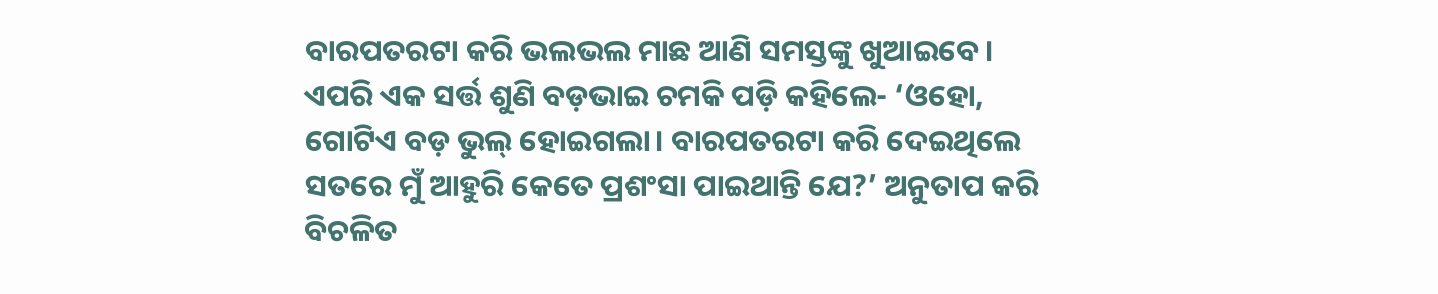ବାରପତରଟା କରି ଭଲଭଲ ମାଛ ଆଣି ସମସ୍ତଙ୍କୁ ଖୁଆଇବେ। ଏପରି ଏକ ସର୍ତ୍ତ ଶୁଣି ବଡ଼ଭାଇ ଚମକି ପଡ଼ି କହିଲେ- ‘ଓହୋ, ଗୋଟିଏ ବଡ଼ ଭୁଲ୍‌ ହୋଇଗଲା। ବାରପତରଟା କରି ଦେଇଥିଲେ ସତରେ ମୁଁ ଆହୁରି କେତେ ପ୍ରଶଂସା ପାଇଥାନ୍ତି ଯେ?’ ଅନୁତାପ କରି ବିଚଳିତ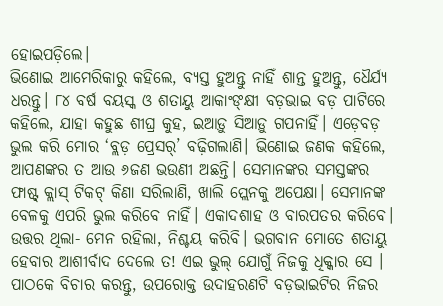ହୋଇପଡ଼ିଲେ।
ଭିଣୋଇ ଆମେରିକାରୁ କହିଲେ, ବ୍ୟସ୍ତ ହୁଅନ୍ତୁ ନାହିଁ ଶାନ୍ତ ହୁଅନ୍ତୁ, ଧୈର୍ଯ୍ୟ ଧରନ୍ତୁ। ୮୪ ବର୍ଷ ବୟସ୍କ ଓ ଶତାୟୁ ଆକାଂଙ୍‌କ୍ଷୀ ବଡ଼ଭାଇ ବଡ଼ ପାଟିରେ କହିଲେ, ଯାହା କହୁଛ ଶୀଘ୍ର କୁହ, ଇଆଡ଼ୁ ସିଆଡ଼ୁ ଗପନାହିଁ। ଏଡ଼େବଡ଼ ଭୁଲ କରି ମୋର ‘ବ୍ଲଡ଼ ପ୍ରେସର୍‌’ ବଢ଼ିଗଲାଣି। ଭିଣୋଇ ଜଣକ କହିଲେ, ଆପଣଙ୍କର ତ ଆଉ ୬ଜଣ ଭଉଣୀ ଅଛନ୍ତି। ସେମାନଙ୍କର ସମସ୍ତଙ୍କର ଫାଷ୍ଟ୍‌ କ୍ଲାସ୍‌ ଟିକଟ୍‌ କିଣା ସରିଲାଣି, ଖାଲି ପ୍ଲେନକୁ ଅପେକ୍ଷା। ସେମାନଙ୍କ ବେଳକୁ ଏପରି ଭୁଲ କରିବେ ନାହିଁ। ଏକାଦଶାହ ଓ ବାରପତର କରିବେ। ଉତ୍ତର ଥିଲା- ମ‌େ‌ନ ରହିଲା, ନିଶ୍ଚୟ କରିବି। ଭଗବାନ ମୋତେ ଶତାୟୁ ହେବାର ଆଶୀର୍ବାଦ ଦେଲେ ତ! ଏଇ ଭୁଲ୍‌ ଯୋଗୁଁ ନିଜକୁ ଧିକ୍କାର ସେ ।
ପାଠକେ ବିଚାର କରନ୍ତୁ, ଉପରୋକ୍ତ ଉଦାହରଣଟି ବଡ଼ଭାଇଟିର ନିଜର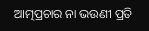ଆତ୍ମପ୍ରଚାର ନା ଭଉଣୀ ପ୍ରତି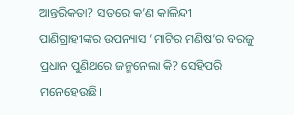ଆନ୍ତରିକତା? ସତରେ କ’ଣ କାଳିନ୍ଦୀ ପାଣିଗ୍ରାହୀଙ୍କର ଉପନ୍ୟାସ ‘ମାଟିର ମଣିଷ’ର ବରଜୁ ପ୍ରଧାନ ପୁଣିଥରେ ଜନ୍ମନେଲା କି? ସେହିପରି ମନେହେଉଛି।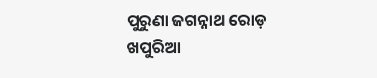ପୁରୁଣା ଜଗନ୍ନାଥ ରୋଡ଼
ଖପୁରିଆ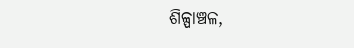ଶିଳ୍ପାଞ୍ଚଳ,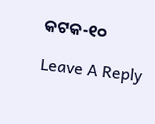କଟକ-୧୦

Leave A Reply